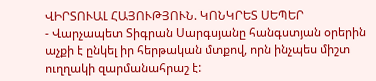ՎԻՐՏՈՒԱԼ ՀԱՅՈՒԹՅՈՒՆ. ԿՈՆԿՐԵՏ ՍԵՊԵՐ
- Վարչապետ Տիգրան Սարգսյանը հանգստյան օրերին աչքի է ընկել իր հերթական մտքով, որն ինչպես միշտ ուղղակի զարմանահրաշ է: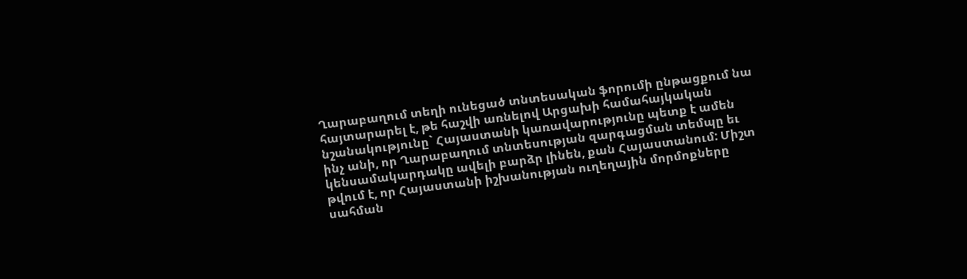Ղարաբաղում տեղի ունեցած տնտեսական ֆորումի ընթացքում նա հայտարարել է, թե հաշվի առնելով Արցախի համահայկական նշանակությունը` Հայաստանի կառավարությունը պետք է ամեն ինչ անի, որ Ղարաբաղում տնտեսության զարգացման տեմպը եւ կենսամակարդակը ավելի բարձր լինեն, քան Հայաստանում: Միշտ թվում է, որ Հայաստանի իշխանության ուղեղային մորմոքները սահման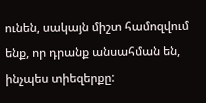ունեն, սակայն միշտ համոզվում ենք, որ դրանք անսահման են, ինչպես տիեզերքը: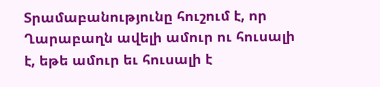Տրամաբանությունը հուշում է, որ Ղարաբաղն ավելի ամուր ու հուսալի է, եթե ամուր եւ հուսալի է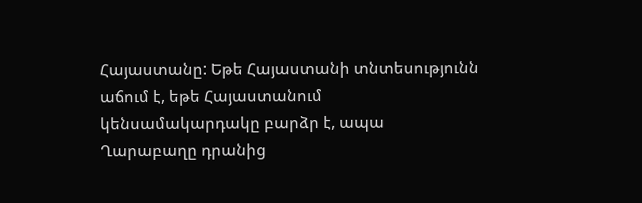Հայաստանը: Եթե Հայաստանի տնտեսությունն աճում է, եթե Հայաստանում կենսամակարդակը բարձր է, ապա Ղարաբաղը դրանից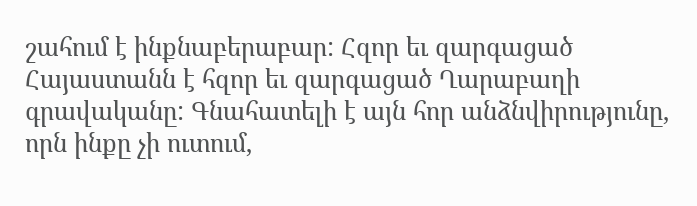շահում է ինքնաբերաբար: Հզոր եւ զարգացած Հայաստանն է հզոր եւ զարգացած Ղարաբաղի գրավականը: Գնահատելի է այն հոր անձնվիրությունը, որն ինքը չի ուտում,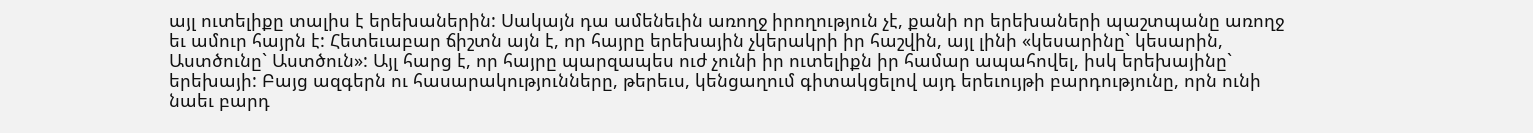այլ ուտելիքը տալիս է երեխաներին: Սակայն դա ամենեւին առողջ իրողություն չէ, քանի որ երեխաների պաշտպանը առողջ եւ ամուր հայրն է: Հետեւաբար ճիշտն այն է, որ հայրը երեխային չկերակրի իր հաշվին, այլ լինի «կեսարինը` կեսարին, Աստծունը` Աստծուն»: Այլ հարց է, որ հայրը պարզապես ուժ չունի իր ուտելիքն իր համար ապահովել, իսկ երեխայինը` երեխայի: Բայց ազգերն ու հասարակությունները, թերեւս, կենցաղում գիտակցելով այդ երեւույթի բարդությունը, որն ունի նաեւ բարդ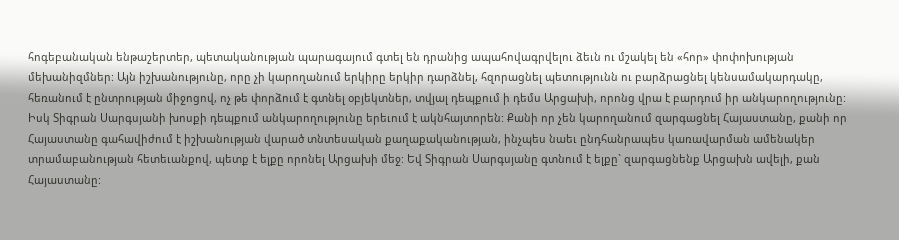հոգեբանական ենթաշերտեր, պետականության պարագայում գտել են դրանից ապահովագրվելու ձեւն ու մշակել են «հոր» փոփոխության մեխանիզմներ: Այն իշխանությունը, որը չի կարողանում երկիրը երկիր դարձնել, հզորացնել պետությունն ու բարձրացնել կենսամակարդակը, հեռանում է ընտրության միջոցով, ոչ թե փորձում է գտնել օբյեկտներ, տվյալ դեպքում ի դեմս Արցախի, որոնց վրա է բարդում իր անկարողությունը: Իսկ Տիգրան Սարգսյանի խոսքի դեպքում անկարողությունը երեւում է ակնհայտորեն: Քանի որ չեն կարողանում զարգացնել Հայաստանը, քանի որ Հայաստանը գահավիժում է իշխանության վարած տնտեսական քաղաքականության, ինչպես նաեւ ընդհանրապես կառավարման ամենակեր տրամաբանության հետեւանքով, պետք է ելքը որոնել Արցախի մեջ: Եվ Տիգրան Սարգսյանը գտնում է ելքը` զարգացնենք Արցախն ավելի, քան Հայաստանը: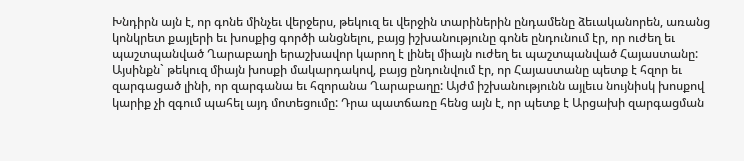Խնդիրն այն է, որ գոնե մինչեւ վերջերս, թեկուզ եւ վերջին տարիներին ընդամենը ձեւականորեն, առանց կոնկրետ քայլերի եւ խոսքից գործի անցնելու, բայց իշխանությունը գոնե ընդունում էր, որ ուժեղ եւ պաշտպանված Ղարաբաղի երաշխավոր կարող է լինել միայն ուժեղ եւ պաշտպանված Հայաստանը: Այսինքն` թեկուզ միայն խոսքի մակարդակով, բայց ընդունվում էր, որ Հայաստանը պետք է հզոր եւ զարգացած լինի, որ զարգանա եւ հզորանա Ղարաբաղը: Այժմ իշխանությունն այլեւս նույնիսկ խոսքով կարիք չի զգում պահել այդ մոտեցումը: Դրա պատճառը հենց այն է, որ պետք է Արցախի զարգացման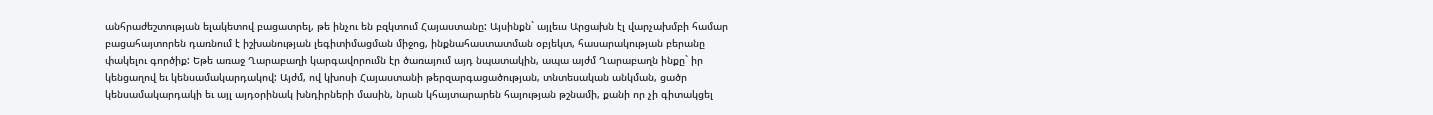անհրաժեշտության ելակետով բացատրել, թե ինչու են բզկտում Հայաստանը: Այսինքն` այլեւս Արցախն էլ վարչախմբի համար բացահայտորեն դառնում է իշխանության լեգիտիմացման միջոց, ինքնահաստատման օբյեկտ, հասարակության բերանը փակելու գործիք: Եթե առաջ Ղարաբաղի կարգավորումն էր ծառայում այդ նպատակին, ապա այժմ Ղարաբաղն ինքը` իր կենցաղով եւ կենսամակարդակով: Այժմ, ով կխոսի Հայաստանի թերզարգացածության, տնտեսական անկման, ցածր կենսամակարդակի եւ այլ այդօրինակ խնդիրների մասին, նրան կհայտարարեն հայության թշնամի, քանի որ չի գիտակցել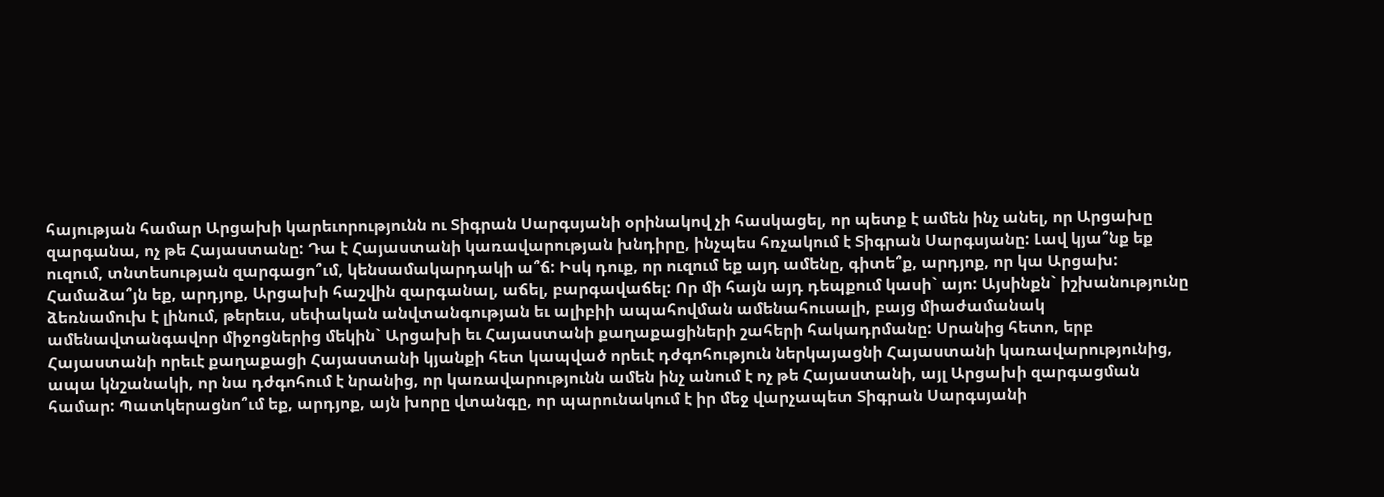հայության համար Արցախի կարեւորությունն ու Տիգրան Սարգսյանի օրինակով չի հասկացել, որ պետք է ամեն ինչ անել, որ Արցախը զարգանա, ոչ թե Հայաստանը: Դա է Հայաստանի կառավարության խնդիրը, ինչպես հռչակում է Տիգրան Սարգսյանը: Լավ կյա՞նք եք ուզում, տնտեսության զարգացո՞ւմ, կենսամակարդակի ա՞ճ: Իսկ դուք, որ ուզում եք այդ ամենը, գիտե՞ք, արդյոք, որ կա Արցախ: Համաձա՞յն եք, արդյոք, Արցախի հաշվին զարգանալ, աճել, բարգավաճել: Որ մի հայն այդ դեպքում կասի` այո: Այսինքն` իշխանությունը ձեռնամուխ է լինում, թերեւս, սեփական անվտանգության եւ ալիբիի ապահովման ամենահուսալի, բայց միաժամանակ ամենավտանգավոր միջոցներից մեկին` Արցախի եւ Հայաստանի քաղաքացիների շահերի հակադրմանը: Սրանից հետո, երբ Հայաստանի որեւէ քաղաքացի Հայաստանի կյանքի հետ կապված որեւէ դժգոհություն ներկայացնի Հայաստանի կառավարությունից, ապա կնշանակի, որ նա դժգոհում է նրանից, որ կառավարությունն ամեն ինչ անում է ոչ թե Հայաստանի, այլ Արցախի զարգացման համար: Պատկերացնո՞ւմ եք, արդյոք, այն խորը վտանգը, որ պարունակում է իր մեջ վարչապետ Տիգրան Սարգսյանի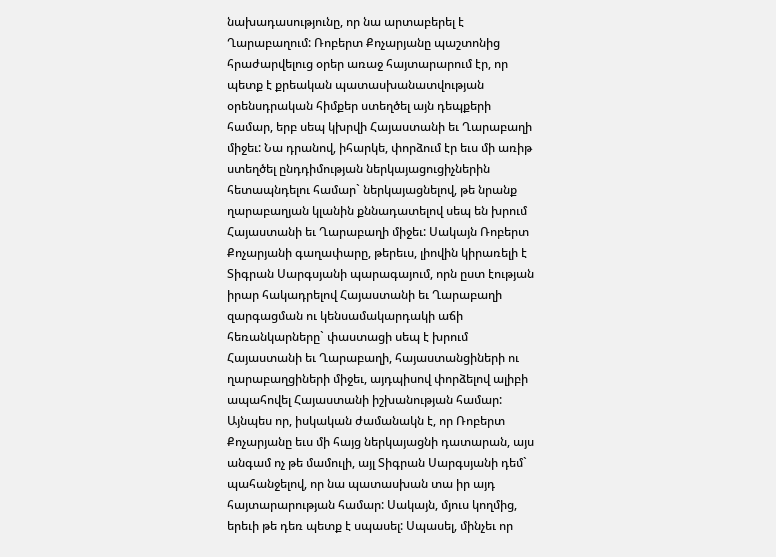նախադասությունը, որ նա արտաբերել է Ղարաբաղում: Ռոբերտ Քոչարյանը պաշտոնից հրաժարվելուց օրեր առաջ հայտարարում էր, որ պետք է քրեական պատասխանատվության օրենսդրական հիմքեր ստեղծել այն դեպքերի համար, երբ սեպ կխրվի Հայաստանի եւ Ղարաբաղի միջեւ: Նա դրանով, իհարկե, փորձում էր եւս մի առիթ ստեղծել ընդդիմության ներկայացուցիչներին հետապնդելու համար` ներկայացնելով, թե նրանք ղարաբաղյան կլանին քննադատելով սեպ են խրում Հայաստանի եւ Ղարաբաղի միջեւ: Սակայն Ռոբերտ Քոչարյանի գաղափարը, թերեւս, լիովին կիրառելի է Տիգրան Սարգսյանի պարագայում, որն ըստ էության իրար հակադրելով Հայաստանի եւ Ղարաբաղի զարգացման ու կենսամակարդակի աճի հեռանկարները` փաստացի սեպ է խրում Հայաստանի եւ Ղարաբաղի, հայաստանցիների ու ղարաբաղցիների միջեւ, այդպիսով փորձելով ալիբի ապահովել Հայաստանի իշխանության համար: Այնպես որ, իսկական ժամանակն է, որ Ռոբերտ Քոչարյանը եւս մի հայց ներկայացնի դատարան, այս անգամ ոչ թե մամուլի, այլ Տիգրան Սարգսյանի դեմ` պահանջելով, որ նա պատասխան տա իր այդ հայտարարության համար: Սակայն, մյուս կողմից, երեւի թե դեռ պետք է սպասել: Սպասել, մինչեւ որ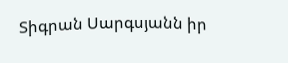Տիգրան Սարգսյանն իր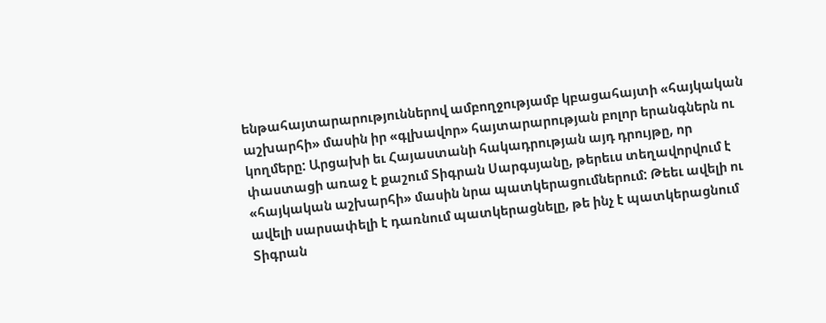ենթահայտարարություններով ամբողջությամբ կբացահայտի «հայկական աշխարհի» մասին իր «գլխավոր» հայտարարության բոլոր երանգներն ու կողմերը: Արցախի եւ Հայաստանի հակադրության այդ դրույթը, որ փաստացի առաջ է քաշում Տիգրան Սարգսյանը, թերեւս տեղավորվում է «հայկական աշխարհի» մասին նրա պատկերացումներում: Թեեւ ավելի ու ավելի սարսափելի է դառնում պատկերացնելը, թե ինչ է պատկերացնում Տիգրան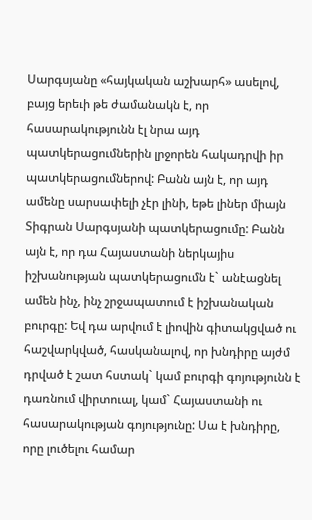Սարգսյանը «հայկական աշխարհ» ասելով, բայց երեւի թե ժամանակն է, որ հասարակությունն էլ նրա այդ պատկերացումներին լրջորեն հակադրվի իր պատկերացումներով: Բանն այն է, որ այդ ամենը սարսափելի չէր լինի, եթե լիներ միայն Տիգրան Սարգսյանի պատկերացումը: Բանն այն է, որ դա Հայաստանի ներկայիս իշխանության պատկերացումն է` անէացնել ամեն ինչ, ինչ շրջապատում է իշխանական բուրգը: Եվ դա արվում է լիովին գիտակցված ու հաշվարկված, հասկանալով, որ խնդիրը այժմ դրված է շատ հստակ` կամ բուրգի գոյությունն է դառնում վիրտուալ, կամ` Հայաստանի ու հասարակության գոյությունը: Սա է խնդիրը, որը լուծելու համար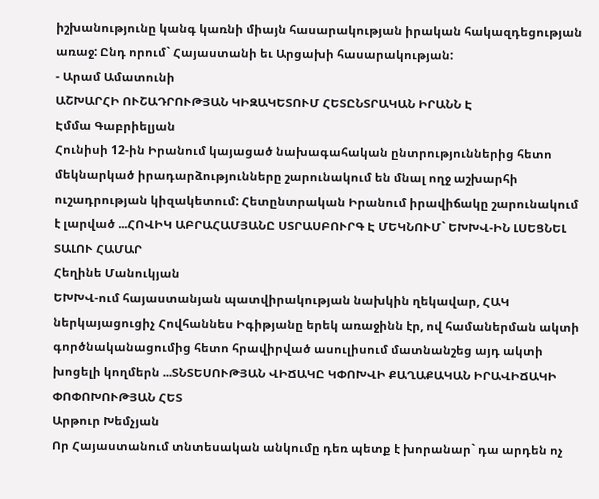իշխանությունը կանգ կառնի միայն հասարակության իրական հակազդեցության առաջ: Ընդ որում` Հայաստանի եւ Արցախի հասարակության:
- Արամ Ամատունի
ԱՇԽԱՐՀԻ ՈՒՇԱԴՐՈՒԹՅԱՆ ԿԻԶԱԿԵՏՈՒՄ ՀԵՏԸՆՏՐԱԿԱՆ ԻՐԱՆՆ Է
Էմմա Գաբրիելյան
Հունիսի 12-ին Իրանում կայացած նախագահական ընտրություններից հետո մեկնարկած իրադարձությունները շարունակում են մնալ ողջ աշխարհի ուշադրության կիզակետում: Հետընտրական Իրանում իրավիճակը շարունակում է լարված ...ՀՈՎԻԿ ԱԲՐԱՀԱՄՅԱՆԸ ՍՏՐԱՍԲՈՒՐԳ Է ՄԵԿՆՈՒՄ` ԵԽԽՎ-ԻՆ ԼՍԵՑՆԵԼ ՏԱԼՈՒ ՀԱՄԱՐ
Հեղինե Մանուկյան
ԵԽԽՎ-ում հայաստանյան պատվիրակության նախկին ղեկավար, ՀԱԿ ներկայացուցիչ Հովհաննես Իգիթյանը երեկ առաջինն էր, ով համաներման ակտի գործնականացումից հետո հրավիրված ասուլիսում մատնանշեց այդ ակտի խոցելի կողմերն ...ՏՆՏԵՍՈՒԹՅԱՆ ՎԻՃԱԿԸ ԿՓՈԽՎԻ ՔԱՂԱՔԱԿԱՆ ԻՐԱՎԻՃԱԿԻ ՓՈՓՈԽՈՒԹՅԱՆ ՀԵՏ
Արթուր Խեմչյան
Որ Հայաստանում տնտեսական անկումը դեռ պետք է խորանար` դա արդեն ոչ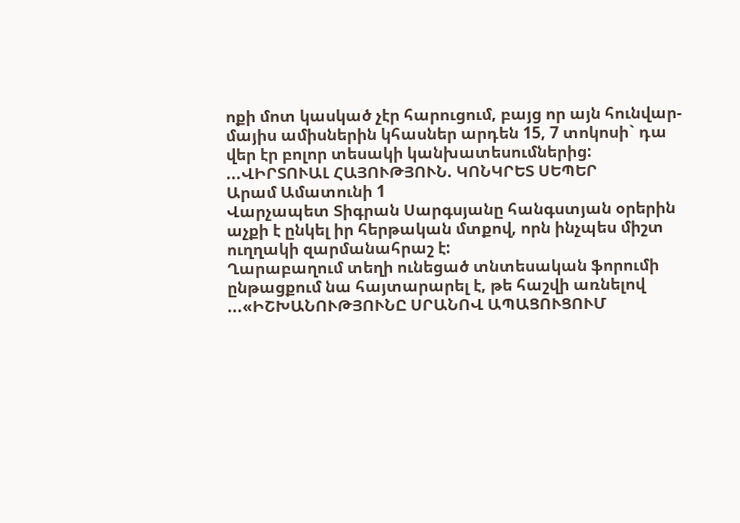ոքի մոտ կասկած չէր հարուցում, բայց որ այն հունվար-մայիս ամիսներին կհասներ արդեն 15, 7 տոկոսի` դա վեր էր բոլոր տեսակի կանխատեսումներից:
...ՎԻՐՏՈՒԱԼ ՀԱՅՈՒԹՅՈՒՆ. ԿՈՆԿՐԵՏ ՍԵՊԵՐ
Արամ Ամատունի 1
Վարչապետ Տիգրան Սարգսյանը հանգստյան օրերին աչքի է ընկել իր հերթական մտքով, որն ինչպես միշտ ուղղակի զարմանահրաշ է:
Ղարաբաղում տեղի ունեցած տնտեսական ֆորումի ընթացքում նա հայտարարել է, թե հաշվի առնելով ...«ԻՇԽԱՆՈՒԹՅՈՒՆԸ ՍՐԱՆՈՎ ԱՊԱՑՈՒՑՈՒՄ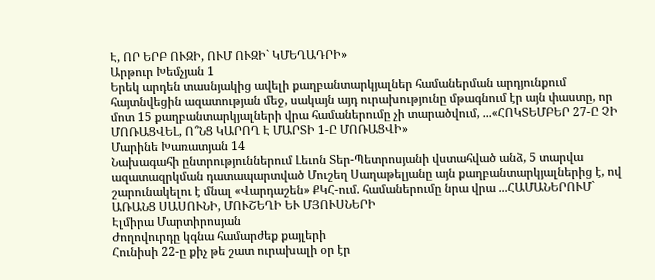Է, ՈՐ ԵՐԲ ՈՒԶԻ, ՈՒՄ ՈՒԶԻ` ԿՄԵՂԱԴՐԻ»
Արթուր Խեմչյան 1
Երեկ արդեն տասնյակից ավելի քաղբանտարկյալներ համաներման արդյունքում հայտնվեցին ազատության մեջ, սակայն այդ ուրախությունը մթագնում էր այն փաստը, որ մոտ 15 քաղբանտարկյալների վրա համաներումը չի տարածվում, ...«ՀՈԿՏԵՄԲԵՐ 27-Ը ՉԻ ՄՈՌԱՑՎԵԼ, Ո՞ՆՑ ԿԱՐՈՂ Է ՄԱՐՏԻ 1-Ը ՄՈՌԱՑՎԻ»
Մարինե Խառատյան 14
Նախագահի ընտրություններում Լեւոն Տեր-Պետրոսյանի վստահված անձ, 5 տարվա ազատազրկման դատապարտված Մուշեղ Սաղաթելյանը այն քաղբանտարկյալներից է, ով շարունակելու է մնալ «Վարդաշեն» ՔԿՀ-ում. համաներումը նրա վրա ...ՀԱՄԱՆԵՐՈՒՄ` ԱՌԱՆՑ ՍԱՍՈՒՆԻ, ՄՈՒՇԵՂԻ ԵՒ ՄՅՈՒՍՆԵՐԻ
Էլմիրա Մարտիրոսյան
Ժողովուրդը կգնա համարժեք քայլերի
Հունիսի 22-ը քիչ թե շատ ուրախալի օր էր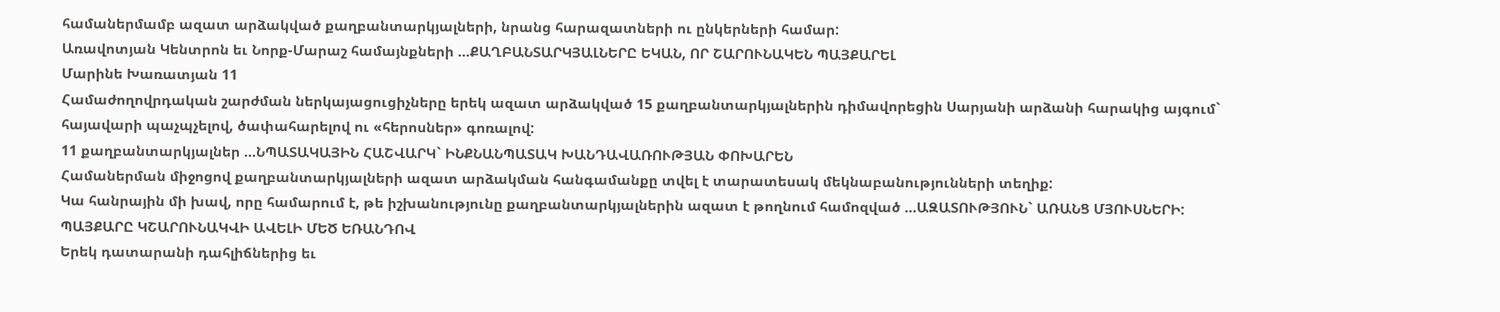համաներմամբ ազատ արձակված քաղբանտարկյալների, նրանց հարազատների ու ընկերների համար:
Առավոտյան Կենտրոն եւ Նորք-Մարաշ համայնքների ...ՔԱՂԲԱՆՏԱՐԿՅԱԼՆԵՐԸ ԵԿԱՆ, ՈՐ ՇԱՐՈՒՆԱԿԵՆ ՊԱՅՔԱՐԵԼ
Մարինե Խառատյան 11
Համաժողովրդական շարժման ներկայացուցիչները երեկ ազատ արձակված 15 քաղբանտարկյալներին դիմավորեցին Սարյանի արձանի հարակից այգում` հայավարի պաչպչելով, ծափահարելով ու «հերոսներ» գոռալով:
11 քաղբանտարկյալներ ...ՆՊԱՏԱԿԱՅԻՆ ՀԱՇՎԱՐԿ` ԻՆՔՆԱՆՊԱՏԱԿ ԽԱՆԴԱՎԱՌՈՒԹՅԱՆ ՓՈԽԱՐԵՆ
Համաներման միջոցով քաղբանտարկյալների ազատ արձակման հանգամանքը տվել է տարատեսակ մեկնաբանությունների տեղիք:
Կա հանրային մի խավ, որը համարում է, թե իշխանությունը քաղբանտարկյալներին ազատ է թողնում համոզված ...ԱԶԱՏՈՒԹՅՈՒՆ` ԱՌԱՆՑ ՄՅՈՒՍՆԵՐԻ: ՊԱՅՔԱՐԸ ԿՇԱՐՈՒՆԱԿՎԻ ԱՎԵԼԻ ՄԵԾ ԵՌԱՆԴՈՎ
Երեկ դատարանի դահլիճներից եւ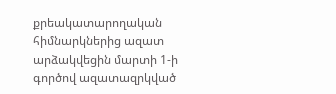քրեակատարողական հիմնարկներից ազատ արձակվեցին մարտի 1-ի գործով ազատազրկված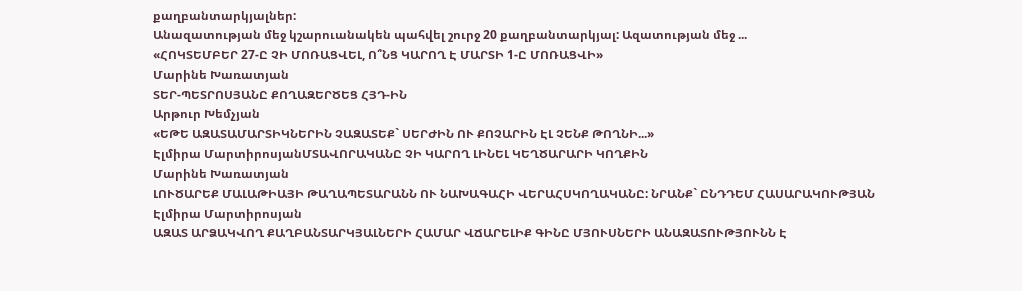քաղբանտարկյալներ:
Անազատության մեջ կշարուանակեն պահվել շուրջ 20 քաղբանտարկյալ: Ազատության մեջ ...
«ՀՈԿՏԵՄԲԵՐ 27-Ը ՉԻ ՄՈՌԱՑՎԵԼ, Ո՞ՆՑ ԿԱՐՈՂ Է ՄԱՐՏԻ 1-Ը ՄՈՌԱՑՎԻ»
Մարինե Խառատյան
ՏԵՐ-ՊԵՏՐՈՍՅԱՆԸ ՔՈՂԱԶԵՐԾԵՑ ՀՅԴ-ԻՆ
Արթուր Խեմչյան
«ԵԹԵ ԱԶԱՏԱՄԱՐՏԻԿՆԵՐԻՆ ՉԱԶԱՏԵՔ` ՍԵՐԺԻՆ ՈՒ ՔՈՉԱՐԻՆ ԷԼ ՉԵՆՔ ԹՈՂՆԻ...»
Էլմիրա ՄարտիրոսյանՄՏԱՎՈՐԱԿԱՆԸ ՉԻ ԿԱՐՈՂ ԼԻՆԵԼ ԿԵՂԾԱՐԱՐԻ ԿՈՂՔԻՆ
Մարինե Խառատյան
ԼՈՒԾԱՐԵՔ ՄԱԼԱԹԻԱՅԻ ԹԱՂԱՊԵՏԱՐԱՆՆ ՈՒ ՆԱԽԱԳԱՀԻ ՎԵՐԱՀՍԿՈՂԱԿԱՆԸ: ՆՐԱՆՔ` ԸՆԴԴԵՄ ՀԱՍԱՐԱԿՈՒԹՅԱՆ
Էլմիրա Մարտիրոսյան
ԱԶԱՏ ԱՐՁԱԿՎՈՂ ՔԱՂԲԱՆՏԱՐԿՅԱԼՆԵՐԻ ՀԱՄԱՐ ՎՃԱՐԵԼԻՔ ԳԻՆԸ ՄՅՈՒՍՆԵՐԻ ԱՆԱԶԱՏՈՒԹՅՈՒՆՆ Է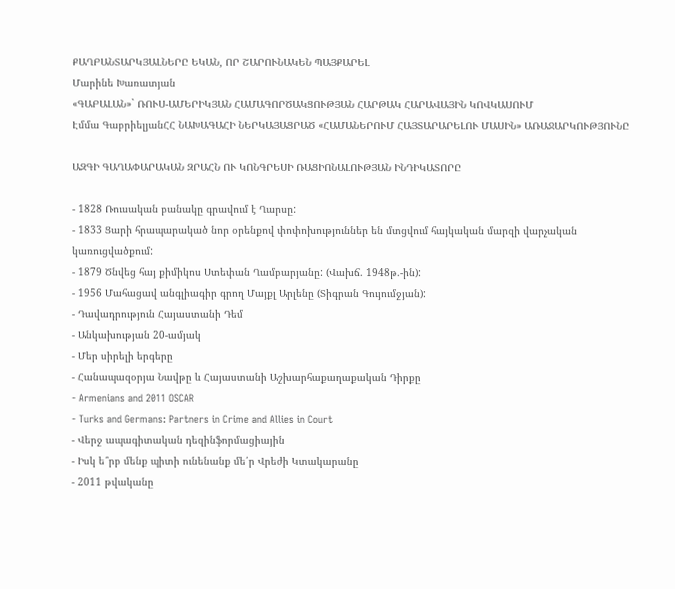ՔԱՂԲԱՆՏԱՐԿՅԱԼՆԵՐԸ ԵԿԱՆ, ՈՐ ՇԱՐՈՒՆԱԿԵՆ ՊԱՅՔԱՐԵԼ
Մարինե Խառատյան
«ԳԱԲԱԼԱՆ»` ՌՈՒՍ-ԱՄԵՐԻԿՅԱՆ ՀԱՄԱԳՈՐԾԱԿՑՈՒԹՅԱՆ ՀԱՐԹԱԿ ՀԱՐԱՎԱՅԻՆ ԿՈՎԿԱՍՈՒՄ
Էմմա ԳաբրիելյանՀՀ ՆԱԽԱԳԱՀԻ ՆԵՐԿԱՅԱՑՐԱԾ «ՀԱՄԱՆԵՐՈՒՄ ՀԱՅՏԱՐԱՐԵԼՈՒ ՄԱՍԻՆ» ԱՌԱՋԱՐԿՈՒԹՅՈՒՆԸ

ԱԶԳԻ ԳԱՂԱՓԱՐԱԿԱՆ ԶՐԱՀՆ ՈՒ ԿՈՆԳՐԵՍԻ ՌԱՑԻՈՆԱԼՈՒԹՅԱՆ ԻՆԴԻԿԱՏՈՐԸ

- 1828 Ռուսական բանակը գրավում է Ղարսը:
- 1833 Ցարի հրապարակած նոր օրենքով փոփոխություններ են մտցվում հայկական մարզի վարչական կառուցվածքում:
- 1879 Ծնվեց հայ քիմիկոս Ստեփան Ղամբարյանը: (Վախճ. 1948թ.-ին):
- 1956 Մահացավ անգլիագիր գրող Մայքլ Արլենը (Տիգրան Գույումջյան):
- Դավադրություն Հայաստանի Դեմ
- Անկախության 20-ամյակ
- Մեր սիրելի երգերը
- Հանապազօրյա Նավթը և Հայաստանի Աշխարհաքաղաքական Դիրքը
- Armenians and 2011 OSCAR
- Turks and Germans: Partners in Crime and Allies in Court
- Վերջ ապագիտական դեզինֆորմացիային
- Իսկ ե՞րբ մենք պիտի ունենանք մե՛ր Վրեժի Կտակարանը
- 2011 թվականը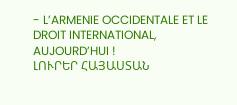- L’ARMENIE OCCIDENTALE ET LE DROIT INTERNATIONAL, AUJOURD’HUI !
ԼՈՒՐԵՐ ՀԱՅԱՍՏԱՆ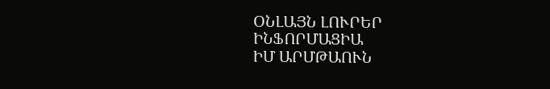ՕՆԼԱՅՆ ԼՈՒՐԵՐ
ԻՆՖՈՐՄԱՑԻԱ
ԻՄ ԱՐՄԹԱՈՒՆ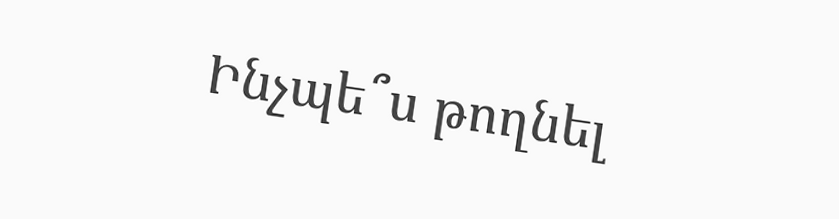Ինչպե՞ս թողնել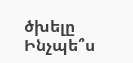ծխելը
Ինչպե՞ս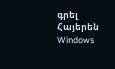գրել Հայերեն Windows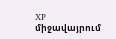XP միջավայրում